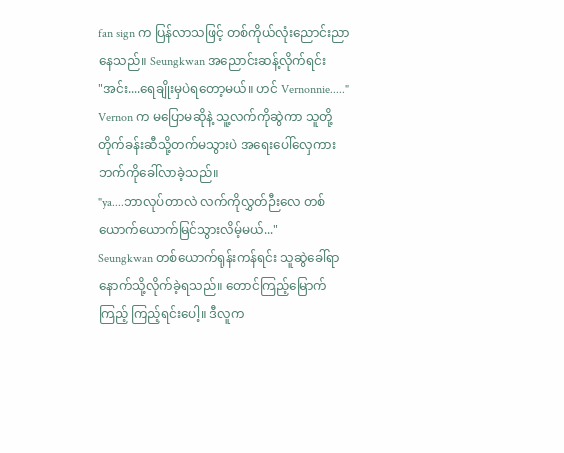fan sign က ပြန်လာသဖြင့် တစ်ကိုယ်လုံးညောင်းညာနေသည်။ Seungkwan အညောင်းဆန့်လိုက်ရင်း
"အင်း....ရေချိုးမှပဲရတော့မယ်။ ဟင် Vernonnie....."
Vernon က မပြောမဆိုနဲ့ သူ့လက်ကိုဆွဲကာ သူတို့တိုက်ခန်းဆီသို့တက်မသွားပဲ အရေးပေါ်လှေကားဘက်ကိုခေါ်လာခဲ့သည်။
"ya....ဘာလုပ်တာလဲ လက်ကိုလွှတ်ဉီးလေ တစ်ယောက်ယောက်မြင်သွားလိမ့်မယ်..."
Seungkwan တစ်ယောက်ရုန်းကန်ရင်း သူဆွဲခေါ်ရာနောက်သို့လိုက်ခဲ့ရသည်။ တောင်ကြည့်မြောက်ကြည့် ကြည့်ရင်းပေါ့။ ဒီလူက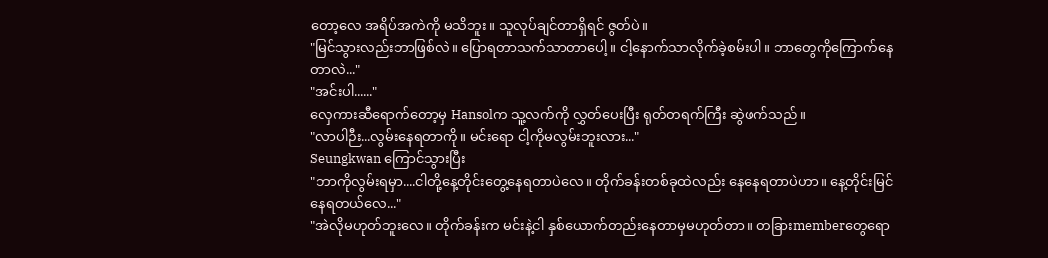တော့လေ အရိပ်အကဲကို မသိဘူး။ သူလုပ်ချင်တာရှိရင် ဇွတ်ပဲ။
"မြင်သွားလည်းဘာဖြစ်လဲ။ ပြောရတာသက်သာတာပေါ့။ ငါ့နောက်သာလိုက်ခဲ့စမ်းပါ။ ဘာတွေကိုကြောက်နေတာလဲ..."
"အင်းပါ......"
လှေကားဆီရောက်တော့မှ Hansolက သူ့လက်ကို လွှတ်ပေးပြီး ရုတ်တရက်ကြီး ဆွဲဖက်သည်။
"လာပါဉီး...လွမ်းနေရတာကို။ မင်းရော ငါ့ကိုမလွမ်းဘူးလား..."
Seungkwan ကြောင်သွားပြီး
"ဘာကိုလွမ်းရမှာ....ငါတို့နေ့တိုင်းတွေ့နေရတာပဲလေ။ တိုက်ခန်းတစ်ခုထဲလည်း နေနေရတာပဲဟာ။ နေ့တိုင်းမြင်နေရတယ်လေ..."
"အဲလိုမဟုတ်ဘူးလေ။ တိုက်ခန်းက မင်းနဲ့ငါ နှစ်ယောက်တည်းနေတာမှမဟုတ်တာ။ တခြားmemberတွေရော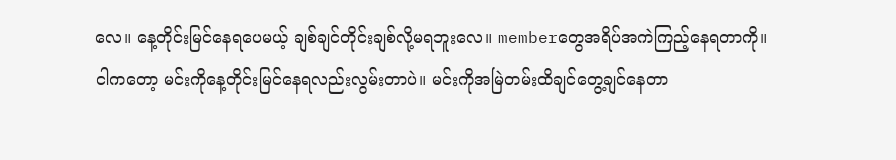လေ။ နေ့တိုင်းမြင်နေရပေမယ့် ချစ်ချင်တိုင်းချစ်လို့မရဘူးလေ။ memberတွေအရိပ်အကဲကြည့်နေရတာကို။
ငါကတော့ မင်းကိုနေ့တိုင်းမြင်နေရလည်းလွမ်းတာပဲ။ မင်းကိုအမြဲတမ်းထိချင်တွေ့ချင်နေတာ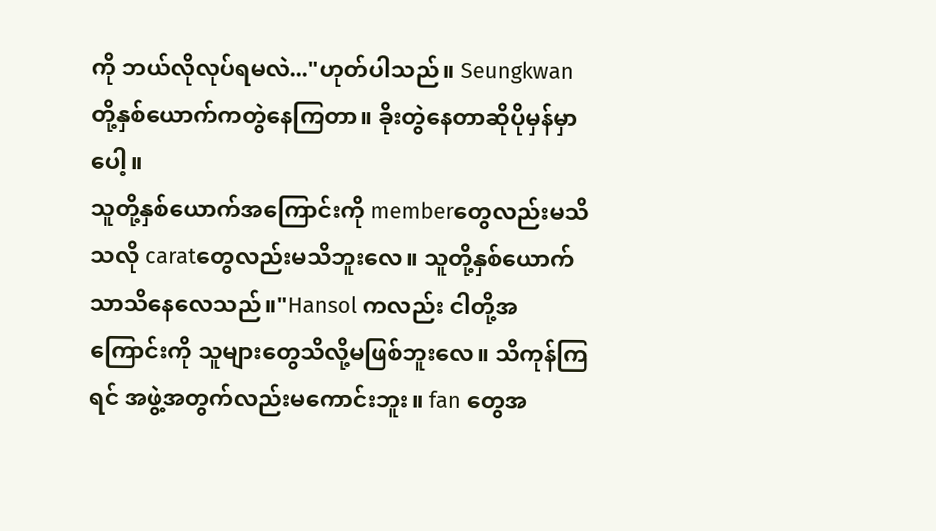ကို ဘယ်လိုလုပ်ရမလဲ..."ဟုတ်ပါသည်။ Seungkwanတို့နှစ်ယောက်ကတွဲနေကြတာ။ ခိုးတွဲနေတာဆိုပိုမှန်မှာပေါ့။
သူတို့နှစ်ယောက်အကြောင်းကို memberတွေလည်းမသိသလို caratတွေလည်းမသိဘူးလေ။ သူတို့နှစ်ယောက်သာသိနေလေသည်။"Hansol ကလည်း ငါတို့အကြောင်းကို သူများတွေသိလို့မဖြစ်ဘူးလေ။ သိကုန်ကြရင် အဖွဲ့အတွက်လည်းမကောင်းဘူး။ fan တွေအ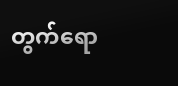တွက်ရော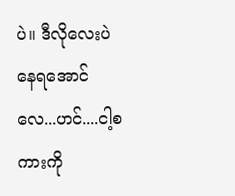ပဲ။ ဒီလိုလေးပဲနေရအောင်လေ...ဟင်....ငါ့စကားကို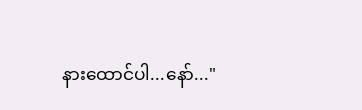နားထောင်ပါ...နော်..."